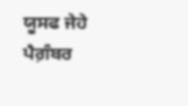ਯੂਸਫ ਜੇਹੇ ਪੈਗ਼ੰਬਰ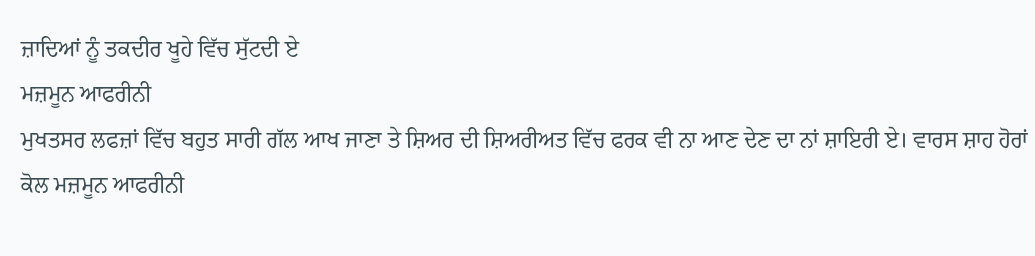ਜ਼ਾਦਿਆਂ ਨੂੰ ਤਕਦੀਰ ਖੂਹੇ ਵਿੱਚ ਸੁੱਟਦੀ ਏ
ਮਜ਼ਮੂਨ ਆਫਰੀਨੀ
ਮੁਖਤਸਰ ਲਫਜ਼ਾਂ ਵਿੱਚ ਬਹੁਤ ਸਾਰੀ ਗੱਲ ਆਖ ਜਾਣਾ ਤੇ ਸ਼ਿਅਰ ਦੀ ਸ਼ਿਅਰੀਅਤ ਵਿੱਚ ਫਰਕ ਵੀ ਨਾ ਆਣ ਦੇਣ ਦਾ ਨਾਂ ਸ਼ਾਇਰੀ ਏ। ਵਾਰਸ ਸ਼ਾਹ ਹੋਰਾਂ ਕੋਲ ਮਜ਼ਮੂਨ ਆਫਰੀਨੀ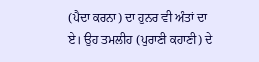(ਪੈਦਾ ਕਰਨਾ) ਦਾ ਹੁਨਰ ਵੀ ਅੰਤਾਂ ਦਾ ਏ। ਉਹ ਤਮਲੀਹ (ਪੁਰਾਣੀ ਕਹਾਣੀ) ਦੇ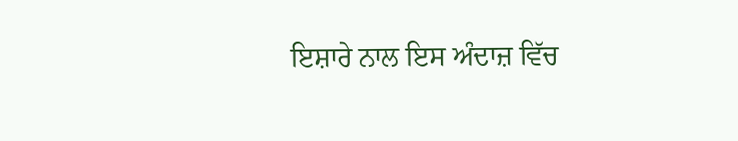ਇਸ਼ਾਰੇ ਨਾਲ ਇਸ ਅੰਦਾਜ਼ ਵਿੱਚ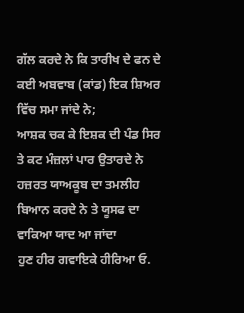ਗੱਲ ਕਰਦੇ ਨੇ ਕਿ ਤਾਰੀਖ ਦੇ ਫਨ ਦੇ ਕਈ ਅਬਵਾਬ (ਕਾਂਡ) ਇਕ ਸ਼ਿਅਰ ਵਿੱਚ ਸਮਾ ਜਾਂਦੇ ਨੇ;
ਆਸ਼ਕ ਚਕ ਕੇ ਇਸ਼ਕ ਦੀ ਪੰਡ ਸਿਰ ਤੇ ਕਟ ਮੰਜ਼ਲਾਂ ਪਾਰ ਉਤਾਰਦੇ ਨੇ
ਹਜ਼ਰਤ ਯਾਅਕੂਬ ਦਾ ਤਮਲੀਹ ਬਿਆਨ ਕਰਦੇ ਨੇ ਤੇ ਯੂਸਫ ਦਾ ਵਾਕਿਆ ਯਾਦ ਆ ਜਾਂਦਾ
ਹੁਣ ਹੀਰ ਗਵਾਇਕੇ ਹੀਰਿਆ ਓ.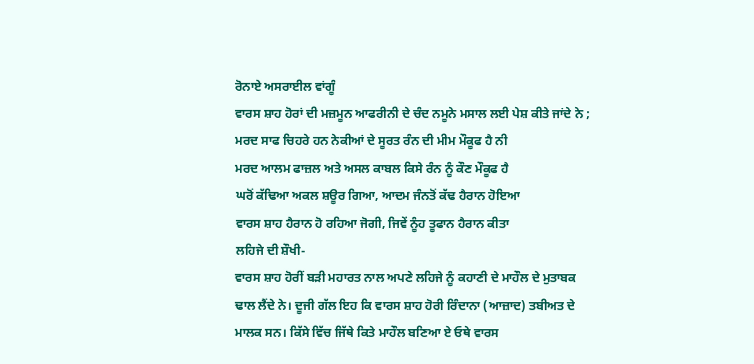ਰੋਨਾਏ ਅਸਰਾਈਲ ਵਾਂਗੂੰ
ਵਾਰਸ ਸ਼ਾਹ ਹੋਰਾਂ ਦੀ ਮਜ਼ਮੂਨ ਆਫਰੀਨੀ ਦੇ ਚੰਦ ਨਮੂਨੇ ਮਸਾਲ ਲਈ ਪੇਸ਼ ਕੀਤੇ ਜਾਂਦੇ ਨੇ ;
ਮਰਦ ਸਾਫ ਚਿਹਰੇ ਹਨ ਨੇਕੀਆਂ ਦੇ ਸੂਰਤ ਰੰਨ ਦੀ ਮੀਮ ਮੌਕੂਫ ਹੈ ਨੀ
ਮਰਦ ਆਲਮ ਫਾਜ਼ਲ ਅਤੇ ਅਸਲ ਕਾਬਲ ਕਿਸੇ ਰੰਨ ਨੂੰ ਕੌਣ ਮੌਕੂਫ ਹੈ
ਘਰੋਂ ਕੱਢਿਆ ਅਕਲ ਸ਼ਊਰ ਗਿਆ, ਆਦਮ ਜੰਨਤੋਂ ਕੱਢ ਹੈਰਾਨ ਹੋਇਆ
ਵਾਰਸ ਸ਼ਾਹ ਹੈਰਾਨ ਹੋ ਰਹਿਆ ਜੋਗੀ, ਜਿਵੇਂ ਨੂੰਹ ਤੂਫਾਨ ਹੈਰਾਨ ਕੀਤਾ
ਲਹਿਜੇ ਦੀ ਸ਼ੌਖੀ-
ਵਾਰਸ ਸ਼ਾਹ ਹੋਰੀਂ ਬੜੀ ਮਹਾਰਤ ਨਾਲ ਅਪਣੇ ਲਹਿਜੇ ਨੂੰ ਕਹਾਣੀ ਦੇ ਮਾਹੌਲ ਦੇ ਮੁਤਾਬਕ ਢਾਲ ਲੈਂਦੇ ਨੇ। ਦੂਜੀ ਗੱਲ ਇਹ ਕਿ ਵਾਰਸ ਸ਼ਾਹ ਹੋਰੀ ਰਿੰਦਾਨਾ (ਆਜ਼ਾਦ) ਤਬੀਅਤ ਦੇ ਮਾਲਕ ਸਨ। ਕਿੱਸੇ ਵਿੱਚ ਜਿੱਥੇ ਕਿਤੇ ਮਾਹੌਲ ਬਣਿਆ ਏ ਓਥੇ ਵਾਰਸ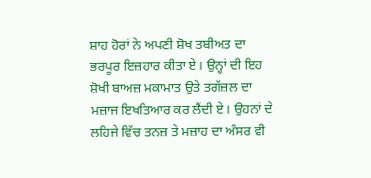ਸ਼ਾਹ ਹੋਰਾਂ ਨੇ ਅਪਣੀ ਸ਼ੋਖ ਤਬੀਅਤ ਦਾ ਭਰਪੂਰ ਇਜ਼ਹਾਰ ਕੀਤਾ ਏ। ਉਨ੍ਹਾਂ ਦੀ ਇਹ ਸ਼ੋਖੀ ਬਾਅਜ਼ ਮਕਾਮਾਤ ਉਤੇ ਤਗੱਜ਼ਲ ਦਾ ਮਜ਼ਾਜ ਇਖਤਿਆਰ ਕਰ ਲੈਂਦੀ ਏ। ਉਹਨਾਂ ਦੇ ਲਹਿਜੇ ਵਿੱਚ ਤਨਜ਼ ਤੇ ਮਜ਼ਾਹ ਦਾ ਅੰਸਰ ਵੀ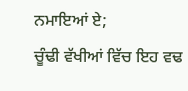ਨਮਾਇਆਂ ਏ;
ਚੂੰਢੀ ਵੱਖੀਆਂ ਵਿੱਚ ਇਹ ਵਢ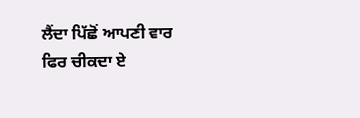ਲੈਂਦਾ ਪਿੱਛੋਂ ਆਪਣੀ ਵਾਰ ਫਿਰ ਚੀਕਦਾ ਏ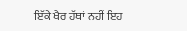ਇੱਕੇ ਖੈਰ ਹੱਥਾਂ ਨਹੀਂ ਇਹ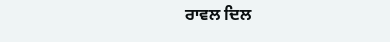ਰਾਵਲ ਦਿਲ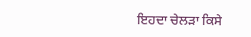ਇਹਦਾ ਚੇਲੜਾ ਕਿਸੇ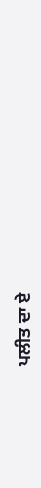ਪਲੀਤ ਦਾ ਏ